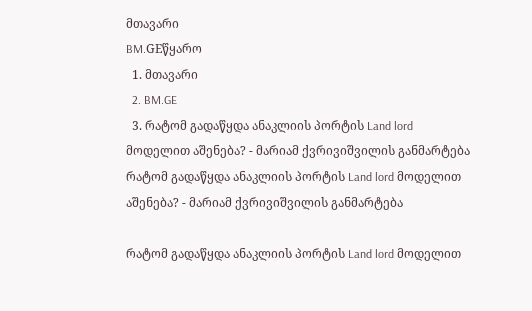მთავარი
BM.GEწყარო
  1. მთავარი
  2. BM.GE
  3. რატომ გადაწყდა ანაკლიის პორტის Land lord მოდელით აშენება? - მარიამ ქვრივიშვილის განმარტება
რატომ გადაწყდა ანაკლიის პორტის Land lord მოდელით აშენება? - მარიამ ქვრივიშვილის განმარტება

რატომ გადაწყდა ანაკლიის პორტის Land lord მოდელით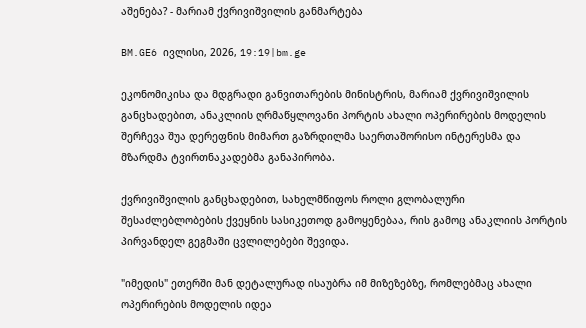აშენება? - მარიამ ქვრივიშვილის განმარტება

BM.GE6 ივლისი, 2026, 19:19|bm.ge

ეკონომიკისა და მდგრადი განვითარების მინისტრის, მარიამ ქვრივიშვილის განცხადებით, ანაკლიის ღრმაწყლოვანი პორტის ახალი ოპერირების მოდელის შერჩევა შუა დერეფნის მიმართ გაზრდილმა საერთაშორისო ინტერესმა და მზარდმა ტვირთნაკადებმა განაპირობა.

ქვრივიშვილის განცხადებით, სახელმწიფოს როლი გლობალური შესაძლებლობების ქვეყნის სასიკეთოდ გამოყენებაა, რის გამოც ანაკლიის პორტის პირვანდელ გეგმაში ცვლილებები შევიდა.

"იმედის" ეთერში მან დეტალურად ისაუბრა იმ მიზეზებზე, რომლებმაც ახალი ოპერირების მოდელის იდეა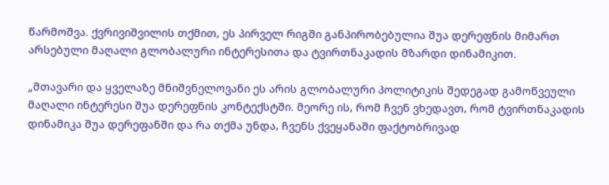წარმოშვა. ქვრივიშვილის თქმით, ეს პირველ რიგში განპირობებულია შუა დერეფნის მიმართ არსებული მაღალი გლობალური ინტერესითა და ტვირთნაკადის მზარდი დინამიკით.

„მთავარი და ყველაზე მნიშვნელოვანი ეს არის გლობალური პოლიტიკის შედეგად გამოწვეული მაღალი ინტერესი შუა დერეფნის კონტექსტში. მეორე ის, რომ ჩვენ ვხედავთ, რომ ტვირთნაკადის დინამიკა შუა დერეფანში და რა თქმა უნდა, ჩვენს ქვეყანაში ფაქტობრივად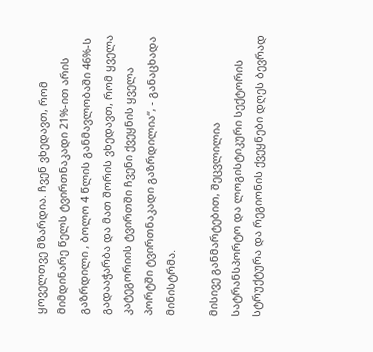ყოველთვე მზარდია. ჩვენ ვხედავთ, რომ მიმდინარე წელს ტვირთნაკადი 21%-ით არის გაზრდილი , ბოლო 4 წლის განმავლობაში 46%-ს გადააჭარბა და მათ შორის ვხედავთ, რომ ყველა კატეგორიის ტვირთში ჩვენი ქვეყნის ყველა პორტში ტვირთნაკადი გაზრდილია“, - განაცხადა მინისტრმა.

მისივე განმარტებით, შეცვლილია სატრანსპორტო და ლოგისტიკური სექტორის სტრუქტურა და რეგიონის ქვეყნები დღეს ბევრად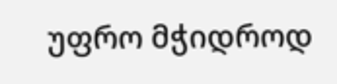უფრო მჭიდროდ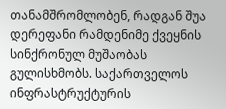თანამშრომლობენ, რადგან შუა დერეფანი რამდენიმე ქვეყნის სინქრონულ მუშაობას გულისხმობს. საქართველოს ინფრასტრუქტურის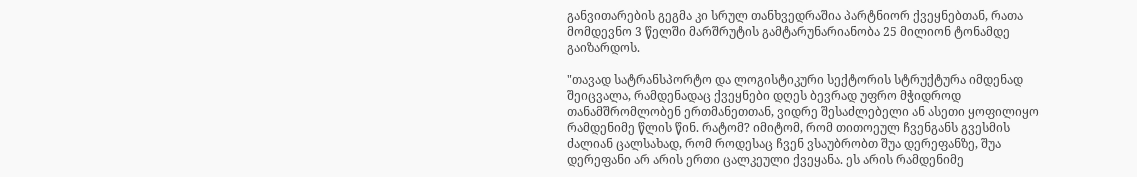განვითარების გეგმა კი სრულ თანხვედრაშია პარტნიორ ქვეყნებთან, რათა მომდევნო 3 წელში მარშრუტის გამტარუნარიანობა 25 მილიონ ტონამდე გაიზარდოს.

"თავად სატრანსპორტო და ლოგისტიკური სექტორის სტრუქტურა იმდენად შეიცვალა, რამდენადაც ქვეყნები დღეს ბევრად უფრო მჭიდროდ თანამშრომლობენ ერთმანეთთან, ვიდრე შესაძლებელი ან ასეთი ყოფილიყო რამდენიმე წლის წინ. რატომ? იმიტომ, რომ თითოეულ ჩვენგანს გვესმის ძალიან ცალსახად, რომ როდესაც ჩვენ ვსაუბრობთ შუა დერეფანზე, შუა დერეფანი არ არის ერთი ცალკეული ქვეყანა. ეს არის რამდენიმე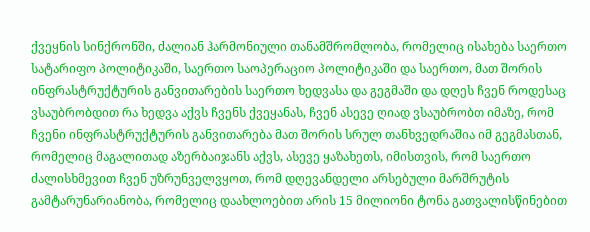ქვეყნის სინქრონში, ძალიან ჰარმონიული თანამშრომლობა, რომელიც ისახება საერთო სატარიფო პოლიტიკაში, საერთო საოპერაციო პოლიტიკაში და საერთო, მათ შორის ინფრასტრუქტურის განვითარების საერთო ხედვასა და გეგმაში და დღეს ჩვენ როდესაც ვსაუბრობდით რა ხედვა აქვს ჩვენს ქვეყანას, ჩვენ ასევე ღიად ვსაუბრობთ იმაზე, რომ ჩვენი ინფრასტრუქტურის განვითარება მათ შორის სრულ თანხვედრაშია იმ გეგმასთან, რომელიც მაგალითად აზერბაიჯანს აქვს, ასევე ყაზახეთს, იმისთვის, რომ საერთო ძალისხმევით ჩვენ უზრუნველვყოთ, რომ დღევანდელი არსებული მარშრუტის გამტარუნარიანობა, რომელიც დაახლოებით არის 15 მილიონი ტონა გათვალისწინებით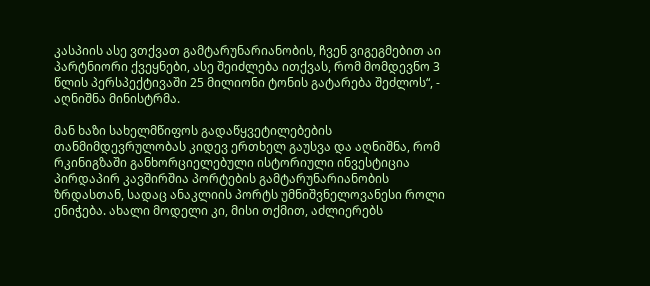კასპიის ასე ვთქვათ გამტარუნარიანობის, ჩვენ ვიგეგმებით აი პარტნიორი ქვეყნები, ასე შეიძლება ითქვას, რომ მომდევნო 3 წლის პერსპექტივაში 25 მილიონი ტონის გატარება შეძლოს“, - აღნიშნა მინისტრმა.

მან ხაზი სახელმწიფოს გადაწყვეტილებების თანმიმდევრულობას კიდევ ერთხელ გაუსვა და აღნიშნა, რომ რკინიგზაში განხორციელებული ისტორიული ინვესტიცია პირდაპირ კავშირშია პორტების გამტარუნარიანობის ზრდასთან, სადაც ანაკლიის პორტს უმნიშვნელოვანესი როლი ენიჭება. ახალი მოდელი კი, მისი თქმით, აძლიერებს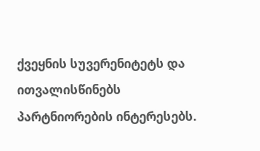ქვეყნის სუვერენიტეტს და ითვალისწინებს პარტნიორების ინტერესებს.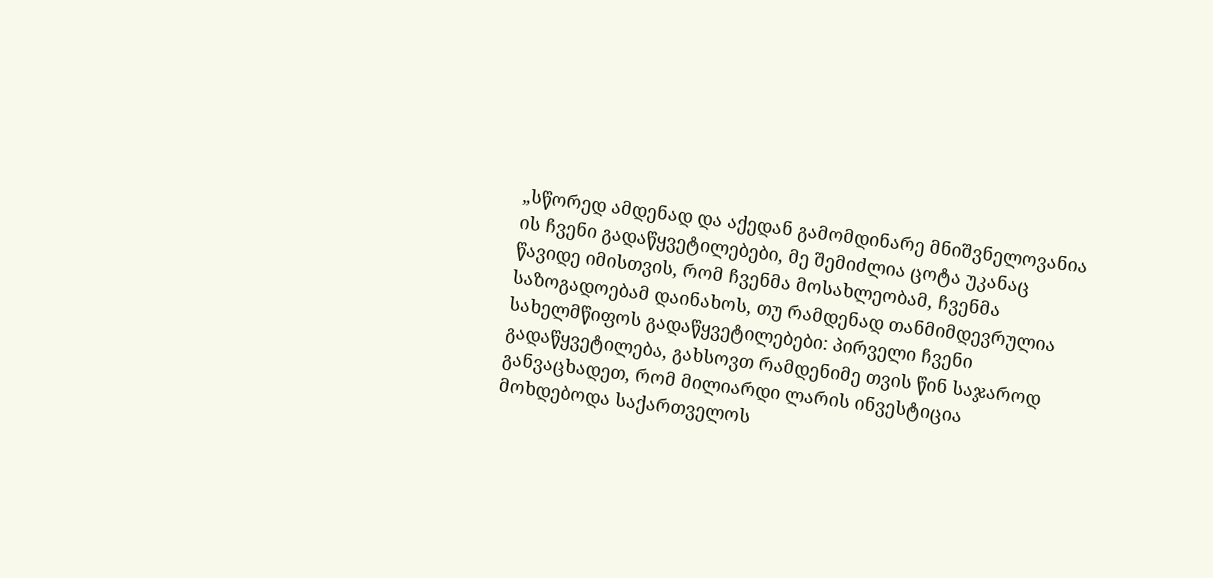„სწორედ ამდენად და აქედან გამომდინარე მნიშვნელოვანია ის ჩვენი გადაწყვეტილებები, მე შემიძლია ცოტა უკანაც წავიდე იმისთვის, რომ ჩვენმა მოსახლეობამ, ჩვენმა საზოგადოებამ დაინახოს, თუ რამდენად თანმიმდევრულია სახელმწიფოს გადაწყვეტილებები: პირველი ჩვენი გადაწყვეტილება, გახსოვთ რამდენიმე თვის წინ საჯაროდ განვაცხადეთ, რომ მილიარდი ლარის ინვესტიცია მოხდებოდა საქართველოს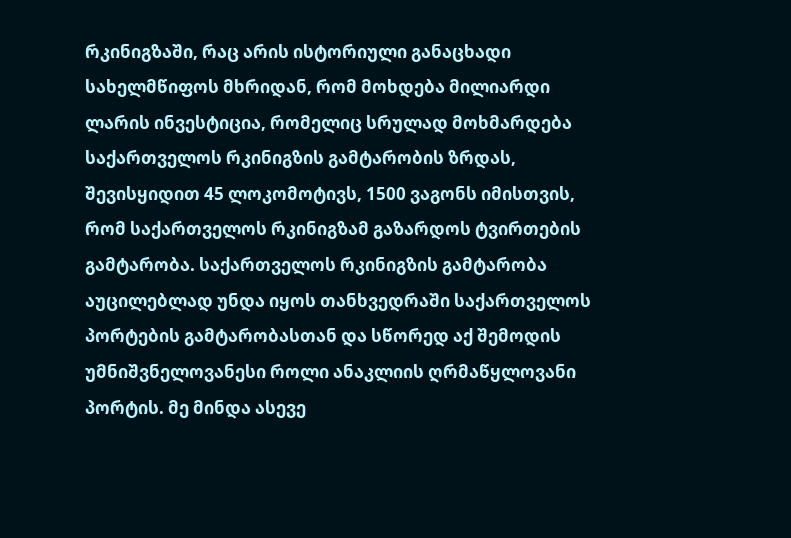რკინიგზაში, რაც არის ისტორიული განაცხადი სახელმწიფოს მხრიდან, რომ მოხდება მილიარდი ლარის ინვესტიცია, რომელიც სრულად მოხმარდება საქართველოს რკინიგზის გამტარობის ზრდას, შევისყიდით 45 ლოკომოტივს, 1500 ვაგონს იმისთვის, რომ საქართველოს რკინიგზამ გაზარდოს ტვირთების გამტარობა. საქართველოს რკინიგზის გამტარობა აუცილებლად უნდა იყოს თანხვედრაში საქართველოს პორტების გამტარობასთან და სწორედ აქ შემოდის უმნიშვნელოვანესი როლი ანაკლიის ღრმაწყლოვანი პორტის. მე მინდა ასევე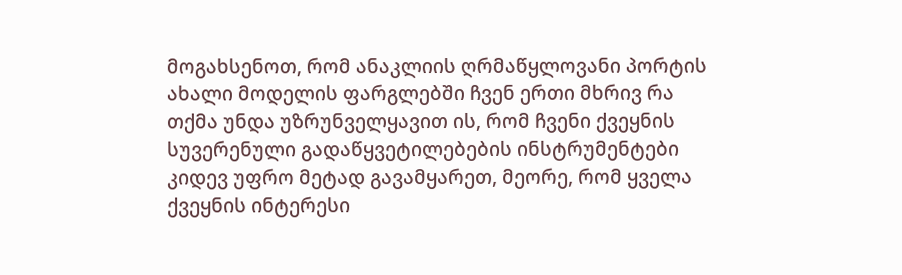მოგახსენოთ, რომ ანაკლიის ღრმაწყლოვანი პორტის ახალი მოდელის ფარგლებში ჩვენ ერთი მხრივ რა თქმა უნდა უზრუნველყავით ის, რომ ჩვენი ქვეყნის სუვერენული გადაწყვეტილებების ინსტრუმენტები კიდევ უფრო მეტად გავამყარეთ, მეორე, რომ ყველა ქვეყნის ინტერესი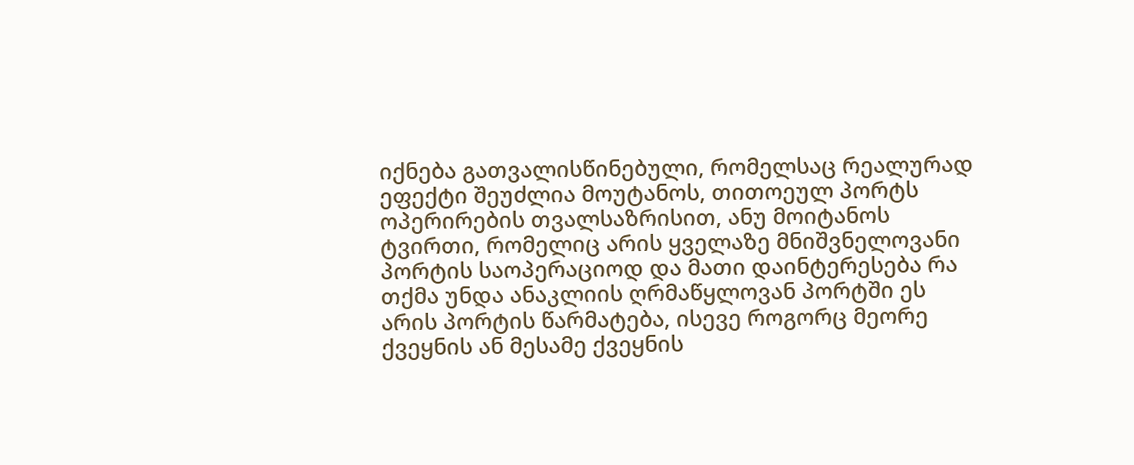იქნება გათვალისწინებული, რომელსაც რეალურად ეფექტი შეუძლია მოუტანოს, თითოეულ პორტს ოპერირების თვალსაზრისით, ანუ მოიტანოს ტვირთი, რომელიც არის ყველაზე მნიშვნელოვანი პორტის საოპერაციოდ და მათი დაინტერესება რა თქმა უნდა ანაკლიის ღრმაწყლოვან პორტში ეს არის პორტის წარმატება, ისევე როგორც მეორე ქვეყნის ან მესამე ქვეყნის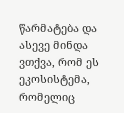წარმატება და ასევე მინდა ვთქვა, რომ ეს ეკოსისტემა, რომელიც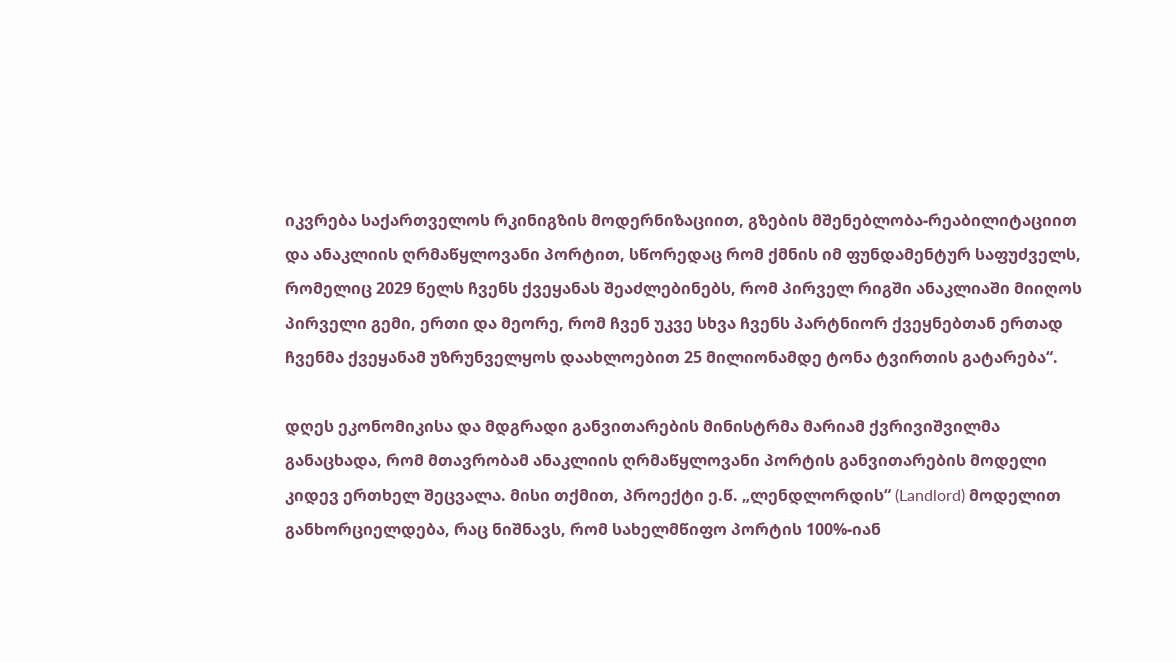იკვრება საქართველოს რკინიგზის მოდერნიზაციით, გზების მშენებლობა-რეაბილიტაციით და ანაკლიის ღრმაწყლოვანი პორტით, სწორედაც რომ ქმნის იმ ფუნდამენტურ საფუძველს, რომელიც 2029 წელს ჩვენს ქვეყანას შეაძლებინებს, რომ პირველ რიგში ანაკლიაში მიიღოს პირველი გემი, ერთი და მეორე, რომ ჩვენ უკვე სხვა ჩვენს პარტნიორ ქვეყნებთან ერთად ჩვენმა ქვეყანამ უზრუნველყოს დაახლოებით 25 მილიონამდე ტონა ტვირთის გატარება“.

დღეს ეკონომიკისა და მდგრადი განვითარების მინისტრმა მარიამ ქვრივიშვილმა განაცხადა, რომ მთავრობამ ანაკლიის ღრმაწყლოვანი პორტის განვითარების მოდელი კიდევ ერთხელ შეცვალა. მისი თქმით, პროექტი ე.წ. „ლენდლორდის“ (Landlord) მოდელით განხორციელდება, რაც ნიშნავს, რომ სახელმწიფო პორტის 100%-იან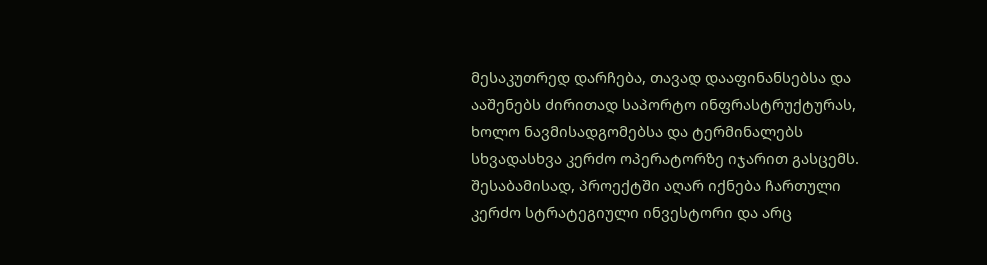მესაკუთრედ დარჩება, თავად დააფინანსებსა და ააშენებს ძირითად საპორტო ინფრასტრუქტურას, ხოლო ნავმისადგომებსა და ტერმინალებს სხვადასხვა კერძო ოპერატორზე იჯარით გასცემს. შესაბამისად, პროექტში აღარ იქნება ჩართული კერძო სტრატეგიული ინვესტორი და არც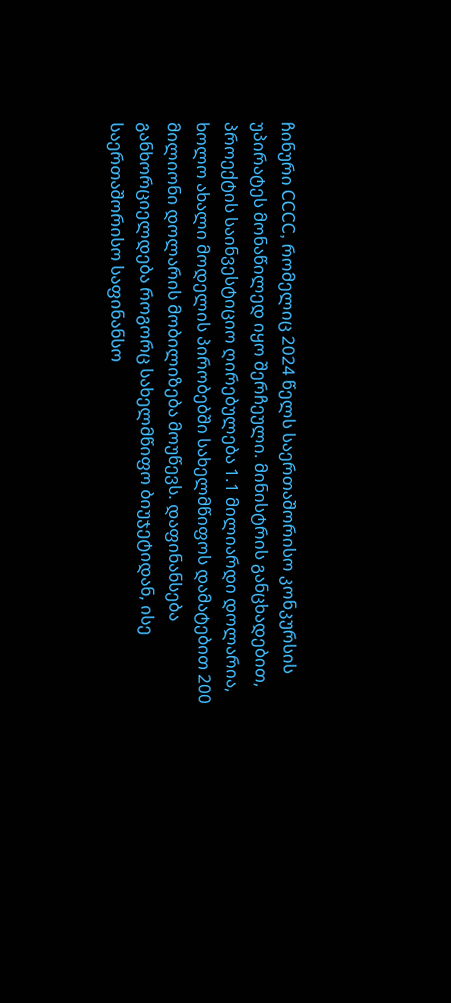ჩინური CCCC, რომელიც 2024 წელს საერთაშორისო კონკურსის უპირატეს მონაწილედ იყო შერჩეული. მინისტრის განცხადებით, პროექტის საინვესტიციო ღირებულება 1.1 მილიარდი დოლარია, ხოლო ახალი მოდელის პირობებში სახელმწიფოს დამატებით 200 მილიონი დოლარის მობილიზება მოუწევს. დაფინანსება განხორციელდება როგორც სახელმწიფო ბიუჯეტიდან, ისე საერთაშორისო საფინანსო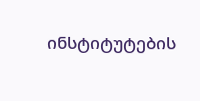ინსტიტუტების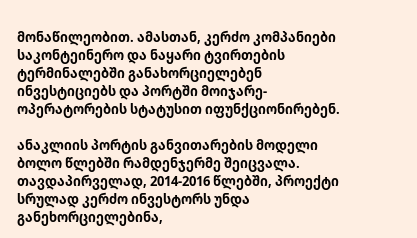მონაწილეობით. ამასთან, კერძო კომპანიები საკონტეინერო და ნაყარი ტვირთების ტერმინალებში განახორციელებენ ინვესტიციებს და პორტში მოიჯარე-ოპერატორების სტატუსით იფუნქციონირებენ.

ანაკლიის პორტის განვითარების მოდელი ბოლო წლებში რამდენჯერმე შეიცვალა. თავდაპირველად, 2014-2016 წლებში, პროექტი სრულად კერძო ინვესტორს უნდა განეხორციელებინა,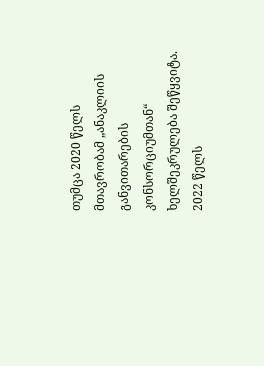თუმცა 2020 წელს მთავრობამ „ანაკლიის განვითარების კონსორციუმთან“ ხელშეკრულება შეწყვიტა. 2022 წელს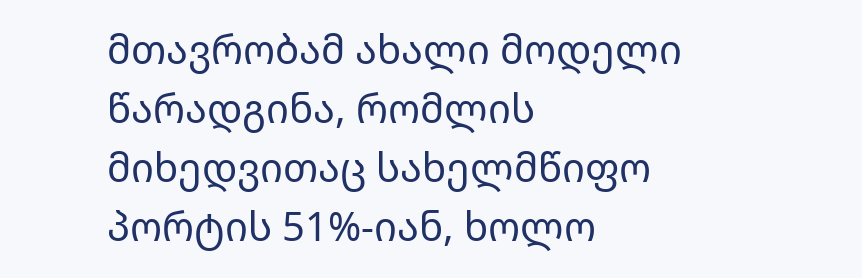მთავრობამ ახალი მოდელი წარადგინა, რომლის მიხედვითაც სახელმწიფო პორტის 51%-იან, ხოლო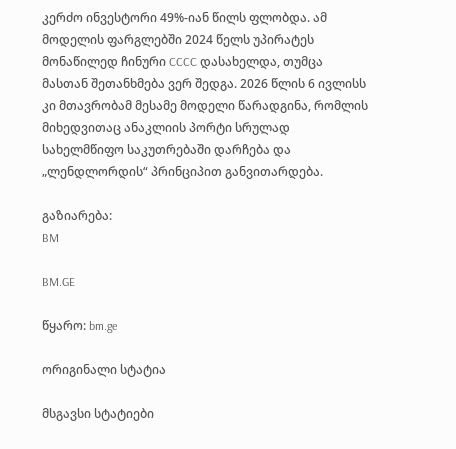კერძო ინვესტორი 49%-იან წილს ფლობდა. ამ მოდელის ფარგლებში 2024 წელს უპირატეს მონაწილედ ჩინური CCCC დასახელდა, თუმცა მასთან შეთანხმება ვერ შედგა. 2026 წლის 6 ივლისს კი მთავრობამ მესამე მოდელი წარადგინა, რომლის მიხედვითაც ანაკლიის პორტი სრულად სახელმწიფო საკუთრებაში დარჩება და „ლენდლორდის“ პრინციპით განვითარდება.

გაზიარება:
BM

BM.GE

წყარო: bm.ge

ორიგინალი სტატია

მსგავსი სტატიები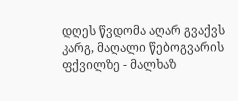დღეს წვდომა აღარ გვაქვს კარგ, მაღალი წებოგვარის ფქვილზე - მალხაზ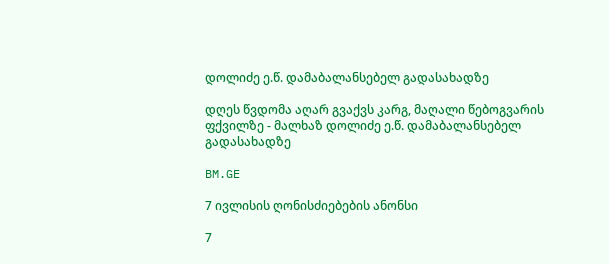დოლიძე ე.წ. დამაბალანსებელ გადასახადზე

დღეს წვდომა აღარ გვაქვს კარგ, მაღალი წებოგვარის ფქვილზე - მალხაზ დოლიძე ე.წ. დამაბალანსებელ გადასახადზე

BM.GE

7 ივლისის ღონისძიებების ანონსი

7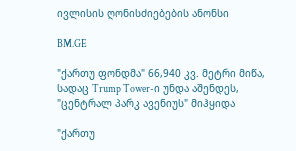ივლისის ღონისძიებების ანონსი

BM.GE

"ქართუ ფონდმა" 66,940 კვ. მეტრი მიწა, სადაც Trump Tower-ი უნდა აშენდეს, "ცენტრალ პარკ ავენიუს" მიჰყიდა

"ქართუ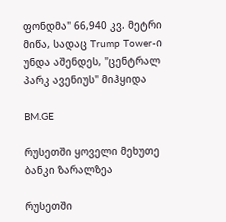ფონდმა" 66,940 კვ. მეტრი მიწა, სადაც Trump Tower-ი უნდა აშენდეს, "ცენტრალ პარკ ავენიუს" მიჰყიდა

BM.GE

რუსეთში ყოველი მეხუთე ბანკი ზარალზეა

რუსეთში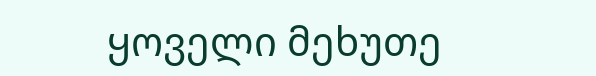ყოველი მეხუთე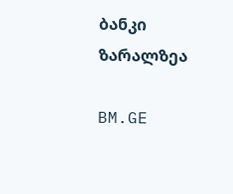ბანკი ზარალზეა

BM.GE